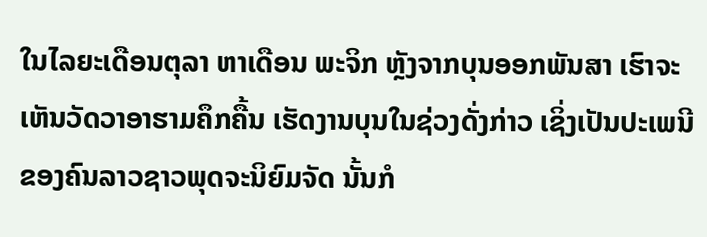ໃນໄລຍະເດືອນຕຸລາ ຫາເດືອນ ພະຈິກ ຫຼັງຈາກບຸນອອກພັນສາ ເຮົາຈະເຫັນວັດວາອາຮາມຄຶກຄື້ນ ເຮັດງານບຸນໃນຊ່ວງດັ່ງກ່າວ ເຊິ່ງເປັນປະເພນີຂອງຄົນລາວຊາວພຸດຈະນິຍົມຈັດ ນັ້ນກໍ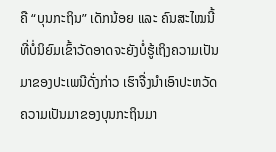ຄື “ບຸນກະຖິນ” ເດັກນ້ອຍ ແລະ ຄົນສະໄໝນີ້ ທີ່ບໍ່ນິຍົມເຂົ້າວັດອາດຈະຍັງບໍ່ຮູ້ເຖິງຄວາມເປັນມາຂອງປະເພນີດັ່ງກ່າວ ເຮົາຈື່ງນຳເອົາປະຫວັດຄວາມເປັນມາຂອງບຸນກະຖິນມາ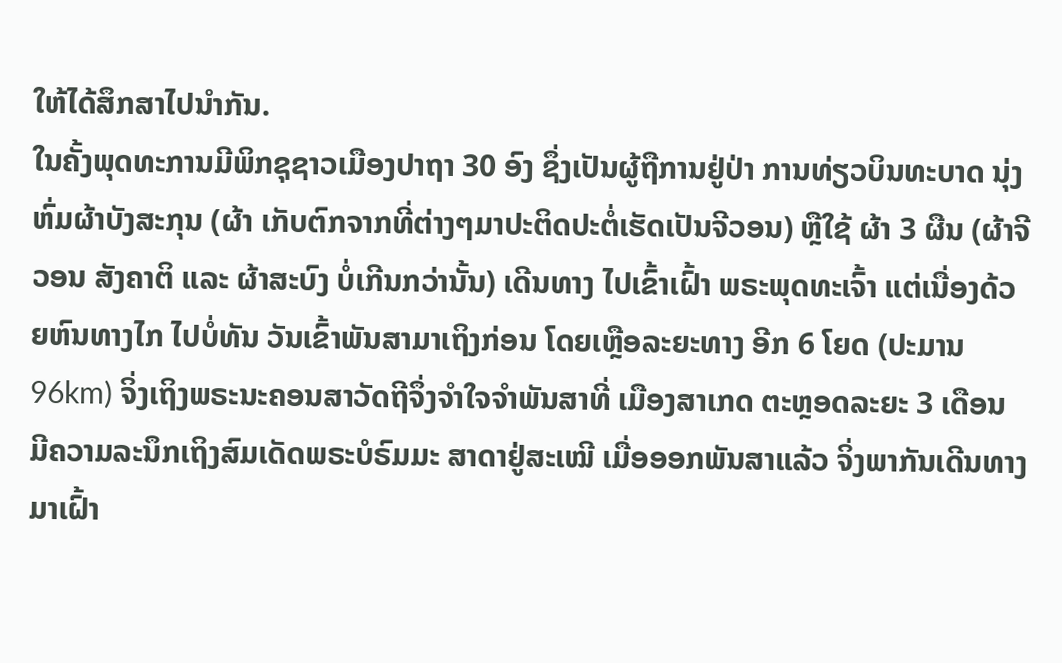ໃຫ້ໄດ້ສຶກສາໄປນຳກັນ.
ໃນຄັ້ງພຸດທະການມີພິກຊຸຊາວເມືອງປາຖາ 30 ອົງ ຊຶ່ງເປັນຜູ້ຖືການຢູ່ປ່າ ການທ່ຽວບິນທະບາດ ນຸ່ງຫົ່ມຜ້າບັງສະກຸນ (ຜ້າ ເກັບຕົກຈາກທີ່ຕ່າງໆມາປະຕິດປະຕໍ່ເຮັດເປັນຈີວອນ) ຫຼືໃຊ້ ຜ້າ 3 ຜືນ (ຜ້າຈີວອນ ສັງຄາຕິ ແລະ ຜ້າສະບົງ ບໍ່ເກີນກວ່ານັ້ນ) ເດີນທາງ ໄປເຂົ້າເຝົ້າ ພຣະພຸດທະເຈົ້າ ແຕ່ເນື່ອງດ້ວຍຫົນທາງໄກ ໄປບໍ່ທັນ ວັນເຂົ້າພັນສາມາເຖິງກ່ອນ ໂດຍເຫຼືອລະຍະທາງ ອີກ 6 ໂຍດ (ປະມານ 96km) ຈິ່ງເຖິງພຣະນະຄອນສາວັດຖີຈຶ່ງຈຳໃຈຈຳພັນສາທີ່ ເມືອງສາເກດ ຕະຫຼອດລະຍະ 3 ເດືອນ ມີຄວາມລະນຶກເຖິງສົມເດັດພຣະບໍຣົມມະ ສາດາຢູ່ສະເໝີ ເມື່ອອອກພັນສາແລ້ວ ຈິ່ງພາກັນເດີນທາງມາເຝົ້າ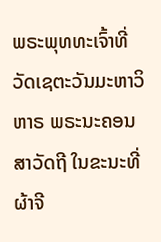ພຣະພຸທທະເຈົ້າທີ່ວັດເຊຕະວັນມະຫາວິຫາຣ ພຣະນະຄອນສາວັດຖີ ໃນຂະນະທີ່ ຜ້າຈີ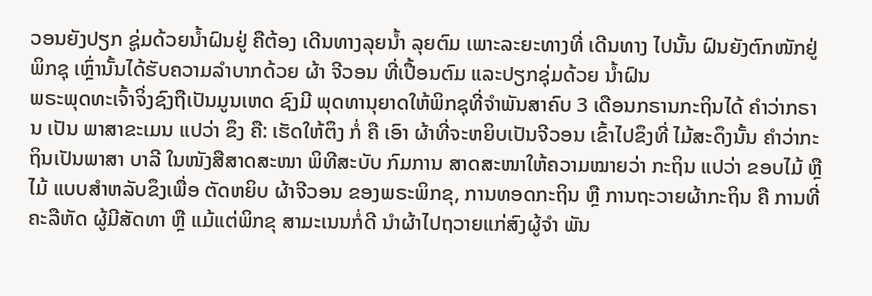ວອນຍັງປຽກ ຊູ່ມດ້ວຍນ້ຳຝົນຢູ່ ຄືຕ້ອງ ເດີນທາງລຸຍນ້ຳ ລຸຍຕົມ ເພາະລະຍະທາງທີ່ ເດີນທາງ ໄປນັ້ນ ຝົນຍັງຕົກໜັກຢູ່ ພິກຊຸ ເຫຼົ່ານັ້ນໄດ້ຮັບຄວາມລຳບາກດ້ວຍ ຜ້າ ຈີວອນ ທີ່ເປື້ອນຕົມ ແລະປຽກຊຸ່ມດ້ວຍ ນໍ້າຝົນ
ພຣະພຸດທະເຈົ້າຈິ່ງຊົງຖືເປັນມູນເຫດ ຊົງມີ ພຸດທານຸຍາດໃຫ້ພິກຊຸທີ່ຈຳພັນສາຄົບ 3 ເດືອນກຣານກະຖິນໄດ້ ຄໍາວ່າກຣານ ເປັນ ພາສາຂະເມນ ແປວ່າ ຂຶງ ຄື: ເຮັດໃຫ້ຕຶງ ກໍ່ ຄື ເອົາ ຜ້າທີ່ຈະຫຍິບເປັນຈີວອນ ເຂົ້າໄປຂຶງທີ່ ໄມ້ສະດຶງນັ້ນ ຄຳວ່າກະຖິນເປັນພາສາ ບາລີ ໃນໜັງສືສາດສະໜາ ພິທີສະບັບ ກົມການ ສາດສະໜາໃຫ້ຄວາມໝາຍວ່າ ກະຖິນ ແປວ່າ ຂອບໄມ້ ຫຼື ໄມ້ ແບບສຳຫລັບຂຶງເພື່ອ ຕັດຫຍິບ ຜ້າຈີວອນ ຂອງພຣະພິກຂຸ, ການທອດກະຖິນ ຫຼື ການຖະວາຍຜ້າກະຖິນ ຄື ການທີ່ຄະລືຫັດ ຜູ້ມີສັດທາ ຫຼື ແມ້ແຕ່ພິກຂຸ ສາມະເນນກໍ່ດີ ນຳຜ້າໄປຖວາຍແກ່ສົງຜູ້ຈຳ ພັນ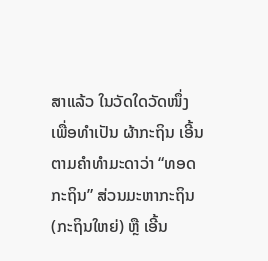ສາແລ້ວ ໃນວັດໃດວັດໜຶ່ງ ເພື່ອທຳເປັນ ຜ້າກະຖິນ ເອີ້ນຕາມຄຳທຳມະດາວ່າ “ທອດ ກະຖິນ” ສ່ວນມະຫາກະຖິນ (ກະຖິນໃຫຍ່) ຫຼື ເອີ້ນ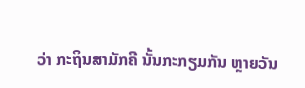ວ່າ ກະຖິນສາມັກຄີ ນັ້ນກະກຽມກັນ ຫຼາຍວັນ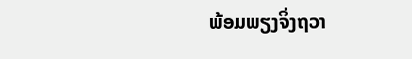ພ້ອມພຽງຈິ່ງຖວາ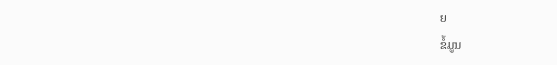ຍ
ຂໍ້ມູນ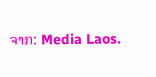ຈາກ: Media Laos.